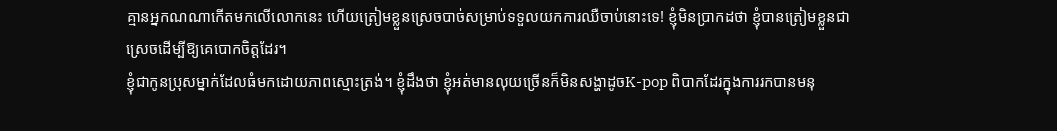គ្មានអ្នកណណាកើតមកលើលោកនេះ ហើយត្រៀមខ្លួនស្រេចបាច់សម្រាប់ទទួលយកការឈឺចាប់នោះទេ! ខ្ញុំមិនប្រាកដថា ខ្ញុំបានត្រៀមខ្លួនជាស្រេចដើម្បីឱ្យគេបោកចិត្តដែរ។
ខ្ញុំជាកូនប្រុសម្នាក់ដែលធំមកដោយភាពស្មោះត្រង់។ ខ្ញុំដឹងថា ខ្ញុំអត់មានលុយច្រើនក៏មិនសង្ហាដូចK-pop ពិបាកដែរក្នុងការរកបានមនុ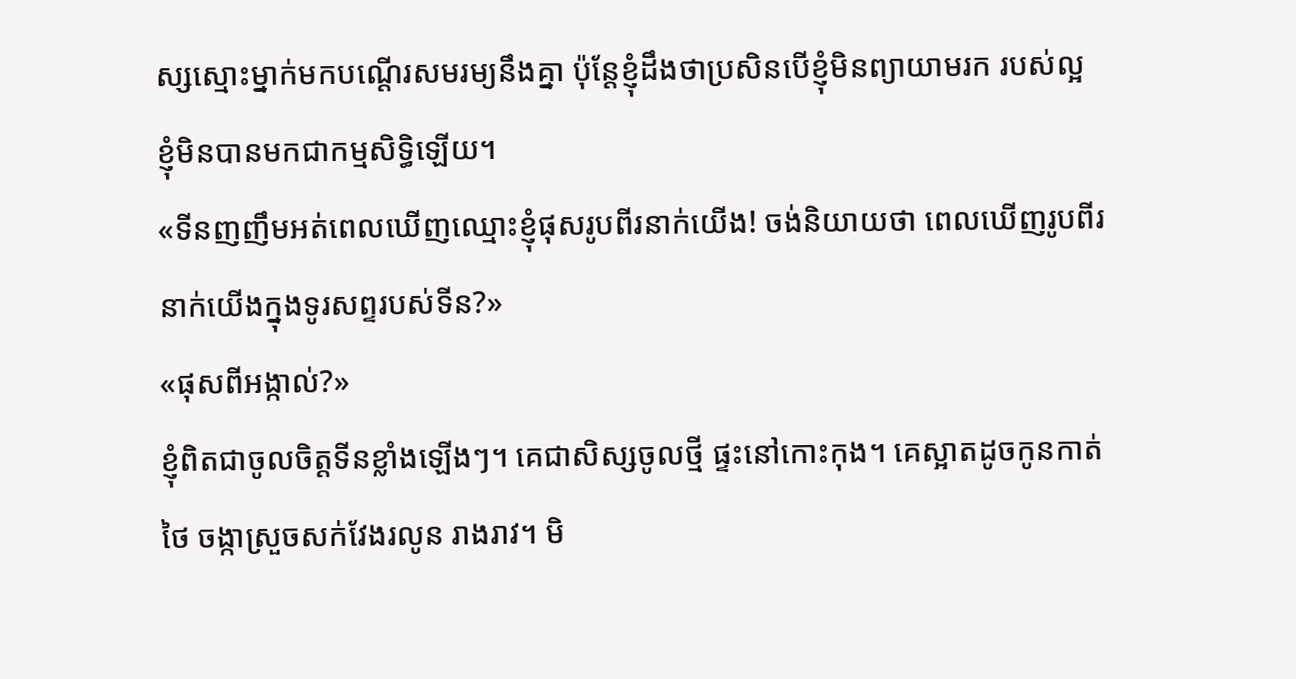ស្សស្មោះម្នាក់មកបណ្តើរសមរម្យនឹងគ្នា ប៉ុន្តែខ្ញុំដឹងថាប្រសិនបើខ្ញុំមិនព្យាយាមរក របស់ល្អ ខ្ញុំមិនបានមកជាកម្មសិទ្ធិឡើយ។
«ទីនញញឹមអត់ពេលឃើញឈ្មោះខ្ញុំផុសរូបពីរនាក់យើង! ចង់និយាយថា ពេលឃើញរូបពីរនាក់យើងក្នុងទូរសព្ទរបស់ទីន?»
«ផុសពីអង្កាល់?»
ខ្ញុំពិតជាចូលចិត្តទីនខ្លាំងឡើងៗ។ គេជាសិស្សចូលថ្មី ផ្ទះនៅកោះកុង។ គេស្អាតដូចកូនកាត់ថៃ ចង្កាស្រួចសក់វែងរលូន រាងរាវ។ មិ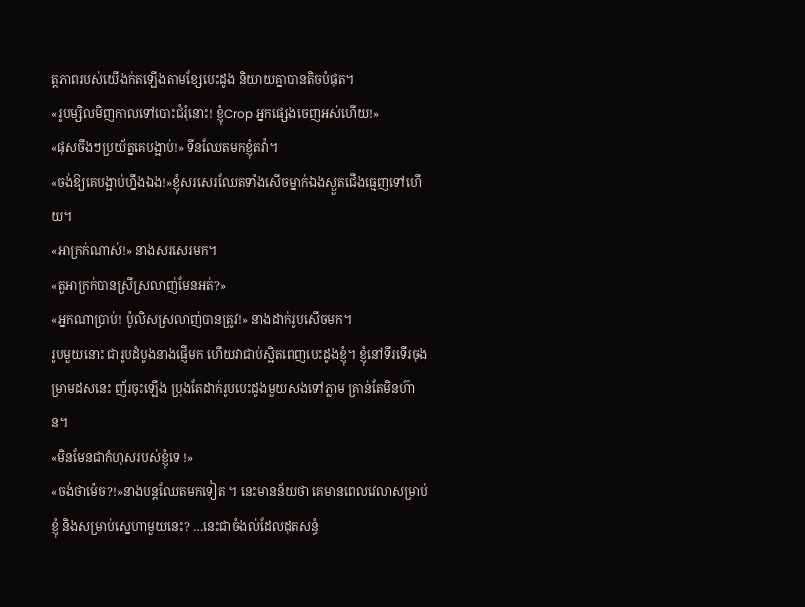ត្តភាពរបស់យើងក់តឡើងតាមខ្សែបេះដូង និយាយគ្នាបានតិចបំផុត។
«រូបម្សិលមិញកាលទៅបោះជំរុំនោះ! ខ្ញុំCrop អ្នកផ្សេងចេញអស់ហើយ!»
«ផុសចឹងៗប្រយ័ត្នគេបង្អាប់!» ទីនឈែតមកខ្ញុំតវ៉ា។
«ចង់ឱ្យគេបង្អាប់ហ្នឹងឯង!»ខ្ញុំសរសេរឈែតទាំងសើចម្នាក់ឯងស្ងួតជើងធ្មេញទៅហើយ។
«អាក្រក់ណាស់!» នាងសរសេរមក។
«តួអាក្រក់បានស្រីស្រលាញ់មែនអត់?»
«អ្នកណាប្រាប់! ប៉ូលិសស្រលាញ់បានត្រូវ!» នាងដាក់រូបសើចមក។
រូបមួយនោះ ជារូបដំបូងនាងផ្ញើមក ហើយវាជាប់ស្អិតពេញបេះដូងខ្ញុំ។ ខ្ញុំនៅទីរទើរចុងម្រាមដសនេះ ញ័រចុះឡើង ប្រុងតែដាក់រូបបេះដូងមួយសងទៅភ្លាម គ្រាន់តែមិនហ៊ាន។
«មិនមែនជាកំហុសរបស់ខ្ញុំទេ !»
«ចង់ថាម៉េច?!»នាងបន្តឈែតមកទៀត ។ នេះមានន័យថា គេមានពេលវេលាសម្រាប់ខ្ញុំ និងសម្រាប់ស្នេហាមួយនេះ? …នេះជាចំងល់ដែលដុតសន្ធំ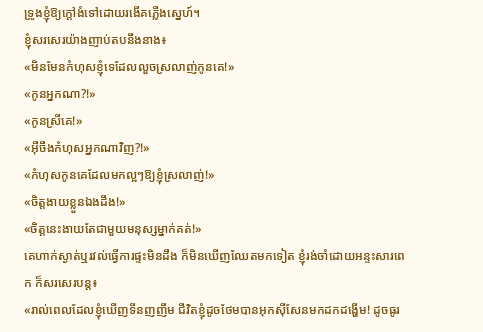ទ្រូងខ្ញុំឱ្យក្តៅងំទៅដោយរងើគភ្លើងស្នេហ៍។
ខ្ញុំសរសេរយ៉ាងញាប់តបនឹងនាង៖
«មិនមែនកំហុសខ្ញុំទេដែលលួចស្រលាញ់កូនគេ!»
«កូនអ្នកណា?!»
«កូនស្រីគេ!»
«អ៊ីចឹងកំហុសអ្នកណាវិញ?!»
«កំហុសកូនគេដែលមកល្អៗឱ្យខ្ញុំស្រលាញ់!»
«ចិត្តងាយខ្លួនឯងដឹង!»
«ចិត្តនេះងាយតែជាមួយមនុស្សម្នាក់គត់!»
គេហាក់ស្ងាត់ឬរវល់ធ្វើការផ្ទះមិនដឹង ក៏មិនឃើញឈែតមកទៀត ខ្ញុំរង់ចាំដោយអន្ទះសារពេក ក៏សរសេរបន្ត៖
«រាល់ពេលដែលខ្ញុំឃើញទីនញញឹម ជីវិតខ្ញុំដូចថែមបានអុកស៊ីសែនមកដកដង្ហើម! ដូចធូរ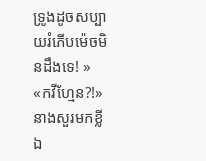ទ្រូងដូចសប្បាយរំភើបម៉េចមិនដឹងទេ! »
«កវីហ្មែន?!»នាងសួរមកខ្លី ឯ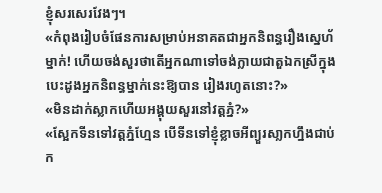ខ្ញុំសរសេរវែងៗ។
«កំពុងរៀបចំផែនការសម្រាប់អនាគតជាអ្នកនិពន្ធរឿងស្នេហ័ម្នាក់! ហើយចង់សួរថាតើអ្នកណាទៅចង់ក្លាយជាតួឯកស្រីក្នុងបេះដូងអ្នកនិពន្ធម្នាក់នេះឱ្យបាន រៀងរហូតនោះ?»
«មិនដាក់ស្លាកហើយអង្គុយសួរនៅវត្តភ្នំ?»
«ស្អែកទីនទៅវត្តភ្នំហ្មែន បើទីនទៅខ្ញុំខ្លាចអីព្យួរសា្លកហ្នឹងជាប់ក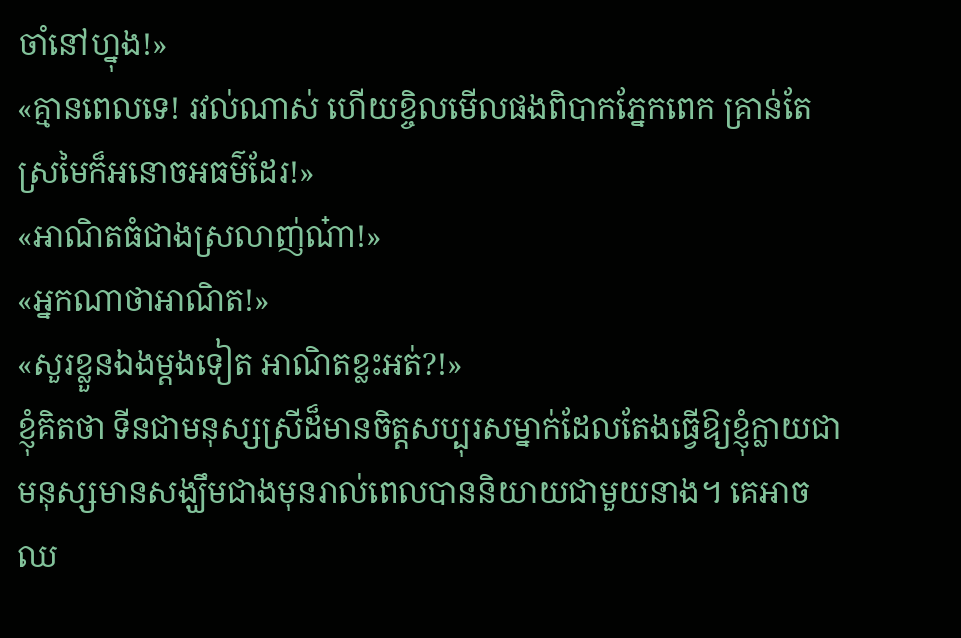ចាំនៅហ្នុង!»
«គ្មានពេលទេ! រវល់ណាស់ ហើយខ្ចិលមើលផងពិបាកភ្នែកពេក គ្រាន់តែស្រមៃក៏អនោចអធម៌ដែរ!»
«អាណិតធំជាងស្រលាញ់ណ៎ា!»
«អ្នកណាថាអាណិត!»
«សួរខ្លួនឯងម្តងទៀត អាណិតខ្លះអត់?!»
ខ្ញុំគិតថា ទីនជាមនុស្សស្រីដ៏មានចិត្តសប្បុរសម្នាក់ដែលតែងធ្វើឱ្យខ្ញុំក្លាយជាមនុស្សមានសង្ឃឹមជាងមុនរាល់ពេលបាននិយាយជាមួយនាង។ គេអាចឈ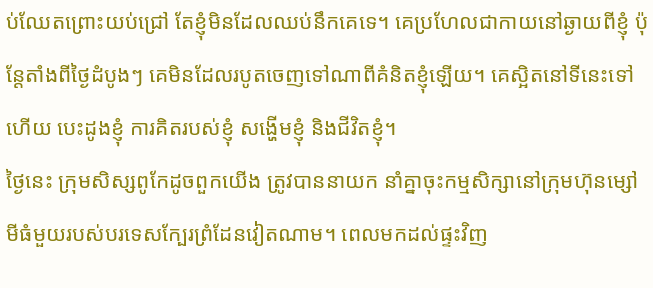ប់ឈែតព្រោះយប់ជ្រៅ តែខ្ញុំមិនដែលឈប់នឹកគេទេ។ គេប្រហែលជាកាយនៅឆ្ងាយពីខ្ញុំ ប៉ុន្តែតាំងពីថ្ងៃដំបូងៗ គេមិនដែលរបូតចេញទៅណាពីគំនិតខ្ញុំឡើយ។ គេស្អិតនៅទីនេះទៅហើយ បេះដូងខ្ញុំ ការគិតរបស់ខ្ញុំ សង្ហើមខ្ញុំ និងជីវិតខ្ញុំ។
ថ្ងៃនេះ ក្រុមសិស្សពូកែដូចពួកយើង ត្រូវបាននាយក នាំគ្នាចុះកម្មសិក្សានៅក្រុមហ៊ុនម្សៅមីធំមួយរបស់បរទេសក្បែរព្រំដែនវៀតណាម។ ពេលមកដល់ផ្ទះវិញ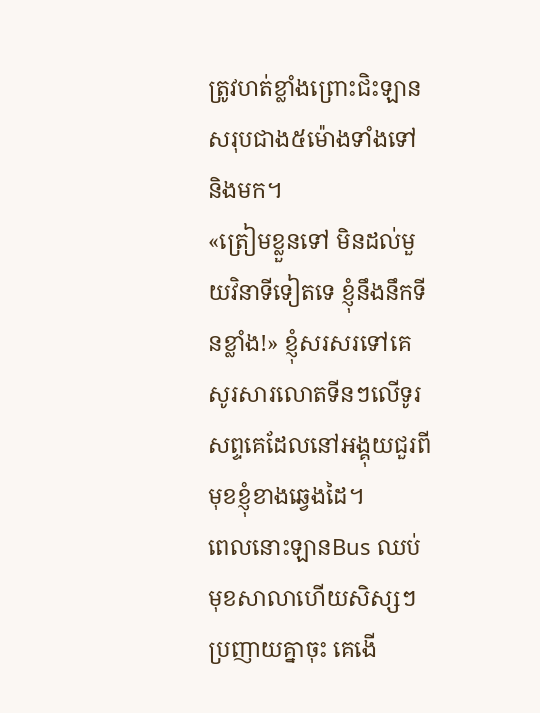ត្រូវហត់ខ្លាំងព្រោះជិះឡានសរុបជាង៥ម៉ោងទាំងទៅនិងមក។
«ត្រៀមខ្លួនទៅ មិនដល់មួយវិនាទីទៀតទេ ខ្ញុំនឹងនឹកទីនខ្លាំង!» ខ្ញុំសរសរទៅគេ សូរសារលោតទីនៗលើទូរសព្ទគេដែលនៅអង្គុយជួរពីមុខខ្ញុំខាងឆ្វេងដៃ។
ពេលនោះឡានBus ឈប់មុខសាលាហើយសិស្សៗប្រញាយគ្នាចុះ គេងើ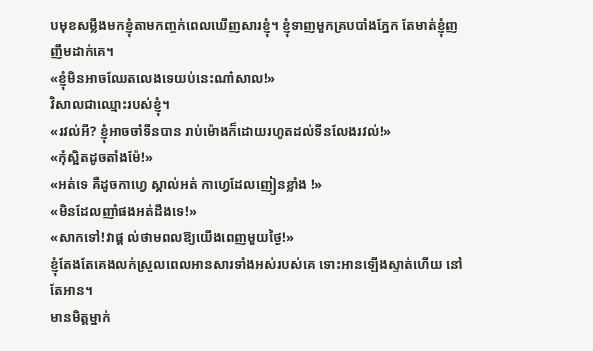បមុខសម្លឹងមកខ្ញុំតាមកញ្ចក់ពេលឃើញសារខ្ញុំ។ ខ្ញុំទាញមួកគ្របបាំងភ្នែក តែមាត់ខ្ញុំញញឹមដាក់គេ។
«ខ្ញុំមិនអាចឈែតលេងទេយប់នេះណា៎សាល!»
វិសាលជាឈ្មោះរបស់ខ្ញុំ។
«រវល់អី? ខ្ញុំអាចចាំទីនបាន រាប់ម៉ោងក៏ដោយរហូតដល់ទីនលែងរវល់!»
«កុំស្អិតដូចតាំងម៉ែ!»
«អត់ទេ គឺដូចកាហ្វេ ស្គាល់អត់ កាហ្វេដែលញៀនខ្លាំង !»
«មិនដែលញាំផងអត់ដឹងទេ!»
«សាកទៅ!វាផ្ត ល់ថាមពលឱ្យយើងពេញមួយថ្ងៃ!»
ខ្ញុំតែងតែគេងលក់ស្រួលពេលអានសារទាំងអស់របស់គេ ទោះអានឡើងស្ទាត់ហើយ នៅតែអាន។
មានមិត្តម្នាក់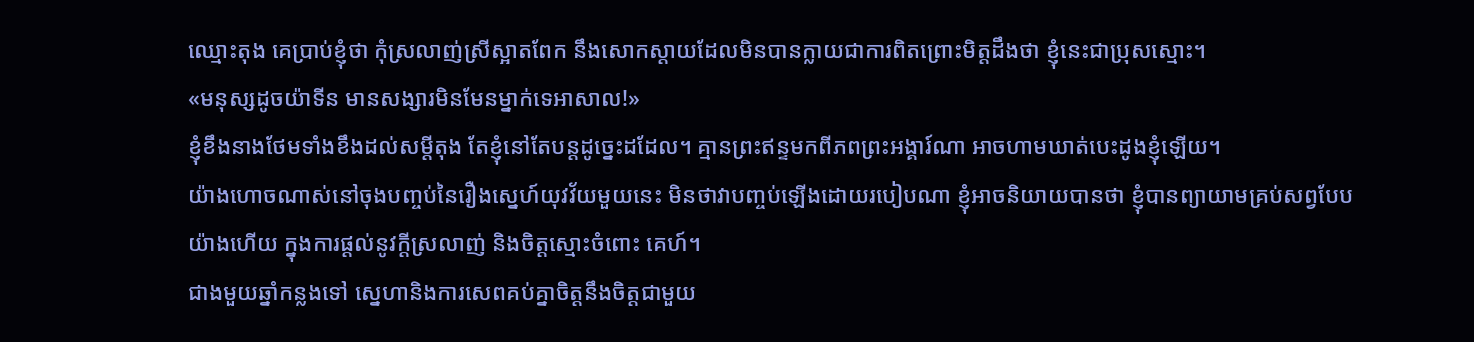ឈ្មោះតុង គេប្រាប់ខ្ញុំថា កុំស្រលាញ់ស្រីស្អាតពែក នឹងសោកស្តាយដែលមិនបានក្លាយជាការពិតព្រោះមិត្តដឹងថា ខ្ញុំនេះជាប្រុសស្មោះ។
«មនុស្សដូចយ៉ាទីន មានសង្សារមិនមែនម្នាក់ទេអាសាល!»
ខ្ញុំខឹងនាងថែមទាំងខឹងដល់សម្តីតុង តែខ្ញុំនៅតែបន្តដូច្នេះដដែល។ គ្មានព្រះឥន្ទមកពីភពព្រះអង្គារ៍ណា អាចហាមឃាត់បេះដូងខ្ញុំឡើយ។
យ៉ាងហោចណាស់នៅចុងបញ្ចប់នៃរឿងស្នេហ៍យុវវ័យមួយនេះ មិនថាវាបញ្ចប់ឡើងដោយរបៀបណា ខ្ញុំអាចនិយាយបានថា ខ្ញុំបានព្យាយាមគ្រប់សព្វបែបយ៉ាងហើយ ក្នុងការផ្តល់នូវក្តីស្រលាញ់ និងចិត្តស្មោះចំពោះ គេហ៍។
ជាងមួយឆ្នាំកន្លងទៅ ស្នេហានិងការសេពគប់គ្នាចិត្តនឹងចិត្តជាមួយ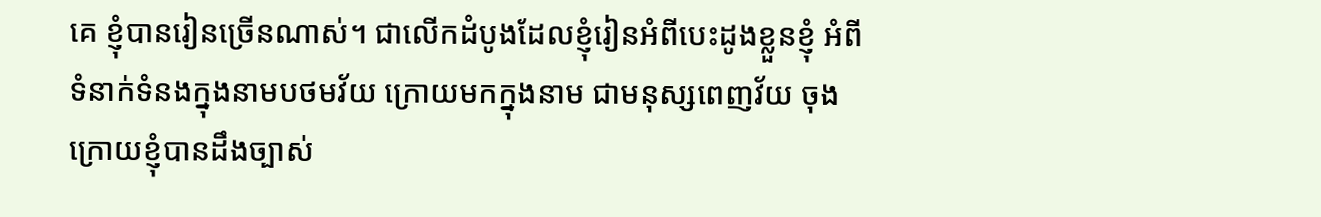គេ ខ្ញុំបានរៀនច្រើនណាស់។ ជាលើកដំបូងដែលខ្ញុំរៀនអំពីបេះដូងខ្លួនខ្ញុំ អំពីទំនាក់ទំនងក្នុងនាមបថមវ័យ ក្រោយមកក្នុងនាម ជាមនុស្សពេញវ័យ ចុងក្រោយខ្ញុំបានដឹងច្បាស់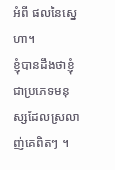អំពី ផលនៃស្នេហា។
ខ្ញុំបានដឹងថាខ្ញុំជាប្រភេទមនុស្សដែលស្រលាញ់គេពិតៗ ។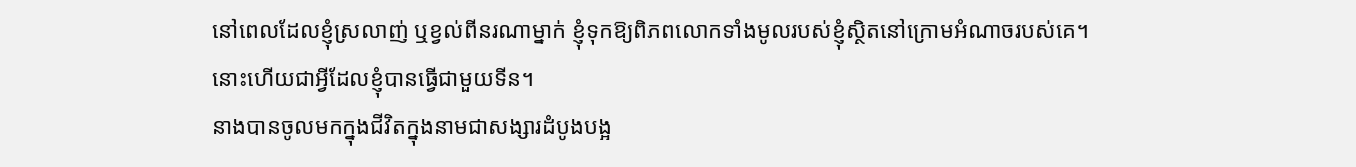នៅពេលដែលខ្ញុំស្រលាញ់ ឬខ្វល់ពីនរណាម្នាក់ ខ្ញុំទុកឱ្យពិភពលោកទាំងមូលរបស់ខ្ញុំស្ថិតនៅក្រោមអំណាចរបស់គេ។
នោះហើយជាអ្វីដែលខ្ញុំបានធ្វើជាមួយទីន។
នាងបានចូលមកក្នុងជីវិតក្នុងនាមជាសង្សារដំបូងបង្អ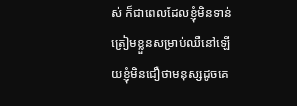ស់ ក៏ជាពេលដែលខ្ញុំមិនទាន់ត្រៀមខ្លួនសម្រាប់ឈឺនៅឡើយខ្ញុំមិនជឿថាមនុស្សដូចគេ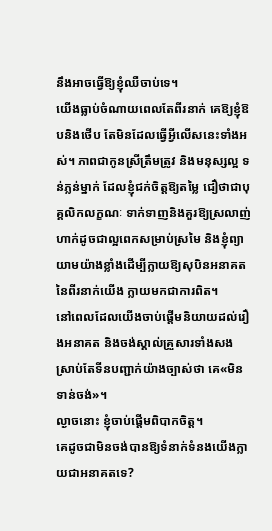នឹងអាចធ្វើឱ្យខ្ញុំឈឺចាប់ទេ។
យើងធ្លាប់ចំណាយពេលតែពីរនាក់ គេឱ្យខ្ញុំឱបនិងថើប តែមិនដែលធ្វើអ្វីលើសនេះទាំងអស់។ ភាពជាកូនស្រីត្រឹមត្រូវ និងមនុស្សល្អ ទន់ភ្លន់ម្នាក់ ដែលខ្ញុំជក់ចិត្តឱ្យតម្លៃ ជឿថាជាបុគ្គលិកលក្ខណៈ ទាក់ទាញនិងគួរឱ្យស្រលាញ់ ហាក់ដូចជាល្អពេកសម្រាប់ស្រមៃ និងខ្ញុំព្យាយាមយ៉ាងខ្លាំងដើម្បីក្លាយឱ្យសុបិនអនាគតនៃពីរនាក់យើង ក្លាយមកជាការពិត។
នៅពេលដែលយើងចាប់ផ្តើមនិយាយដល់រឿងអនាគត និងចង់ស្គាល់គ្រួសារទាំងសង ស្រាប់តែទីនបញ្ជាក់យ៉ាងច្បាស់ថា គេ«មិនទាន់ចង់»។
ល្ងាចនោះ ខ្ញុំចាប់ផ្តើមពិបាកចិត្ត។
គេដូចជាមិនចង់បានឱ្យទំនាក់ទំនងយើងក្លាយជាអនាគតទេ?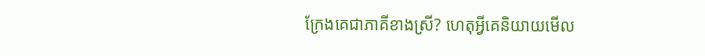ក្រែងគេជាភាគីខាងស្រី? ហេតុអ្វីគេនិយាយមើល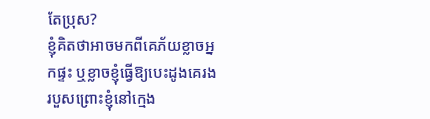តែប្រុស?
ខ្ញុំគិតថាអាចមកពីគេភ័យខ្លាចអ្នកផ្ទះ ឬខ្លាចខ្ញុំធ្វើឱ្យបេះដូងគេរងរបួសព្រោះខ្ញុំនៅក្មេង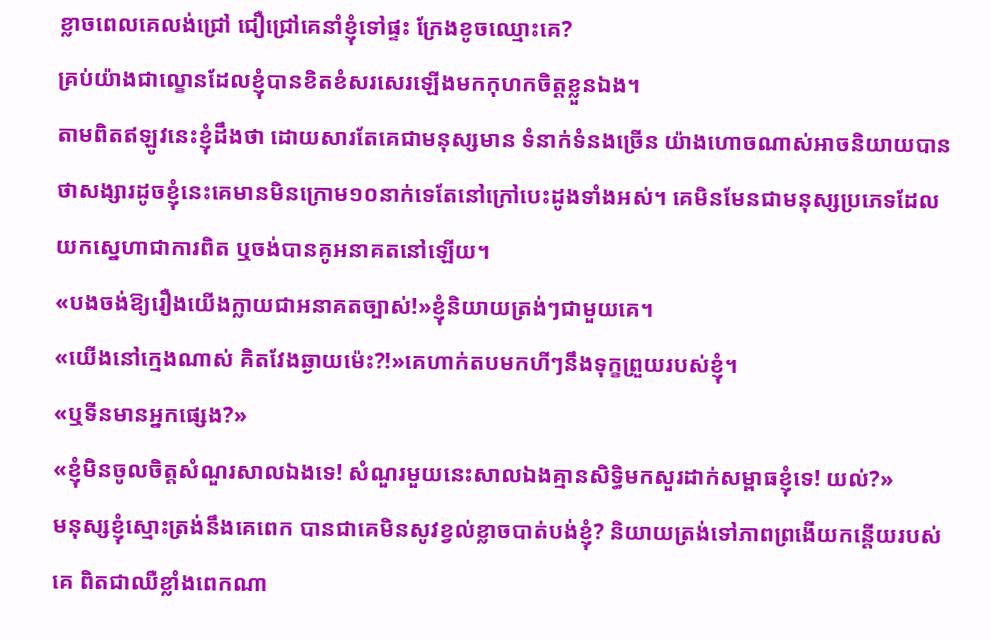ខ្លាចពេលគេលង់ជ្រៅ ជឿជ្រៅគេនាំខ្ញុំទៅផ្ទះ ក្រែងខូចឈ្មោះគេ?
គ្រប់យ៉ាងជាល្ខោនដែលខ្ញុំបានខិតខំសរសេរឡើងមកកុហកចិត្តខ្លួនឯង។
តាមពិតឥឡូវនេះខ្ញុំដឹងថា ដោយសារតែគេជាមនុស្សមាន ទំនាក់ទំនងច្រើន យ៉ាងហោចណាស់អាចនិយាយបានថាសង្សារដូចខ្ញុំនេះគេមានមិនក្រោម១០នាក់ទេតែនៅក្រៅបេះដូងទាំងអស់។ គេមិនមែនជាមនុស្សប្រភេទដែលយកស្នេហាជាការពិត ឬចង់បានគូអនាគតនៅឡើយ។
«បងចង់ឱ្យរឿងយើងក្លាយជាអនាគតច្បាស់!»ខ្ញុំនិយាយត្រង់ៗជាមួយគេ។
«យើងនៅក្មេងណាស់ គិតវែងឆ្ងាយម៉េះ?!»គេហាក់តបមកហីៗនឹងទុក្ខព្រួយរបស់ខ្ញុំ។
«ឬទីនមានអ្នកផ្សេង?»
«ខ្ញុំមិនចូលចិត្តសំណួរសាលឯងទេ! សំណួរមួយនេះសាលឯងគ្មានសិទ្ធិមកសួរដាក់សម្ពាធខ្ញុំទេ! យល់?»
មនុស្សខ្ញុំស្មោះត្រង់នឹងគេពេក បានជាគេមិនសូវខ្វល់ខ្លាចបាត់បង់ខ្ញុំ? និយាយត្រង់ទៅភាពព្រងើយកន្តើយរបស់គេ ពិតជាឈឺខ្លាំងពេកណា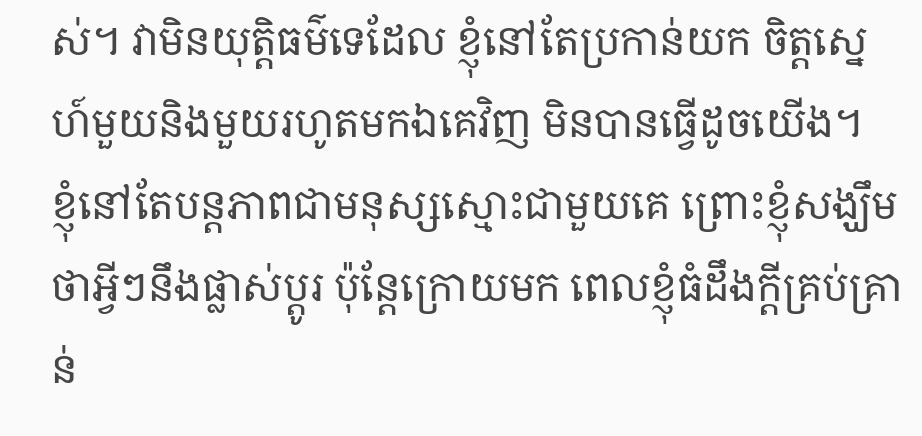ស់។ វាមិនយុត្តិធម៌ទេដែល ខ្ញុំនៅតែប្រកាន់យក ចិត្តស្នេហ៍មួយនិងមួយរហូតមកឯគេវិញ មិនបានធ្វើដូចយើង។
ខ្ញុំនៅតែបន្តភាពជាមនុស្សស្មោះជាមួយគេ ព្រោះខ្ញុំសង្ឃឹមថាអ្វីៗនឹងផ្លាស់ប្តូរ ប៉ុន្តែក្រោយមក ពេលខ្ញុំធំដឹងក្តីគ្រប់គ្រាន់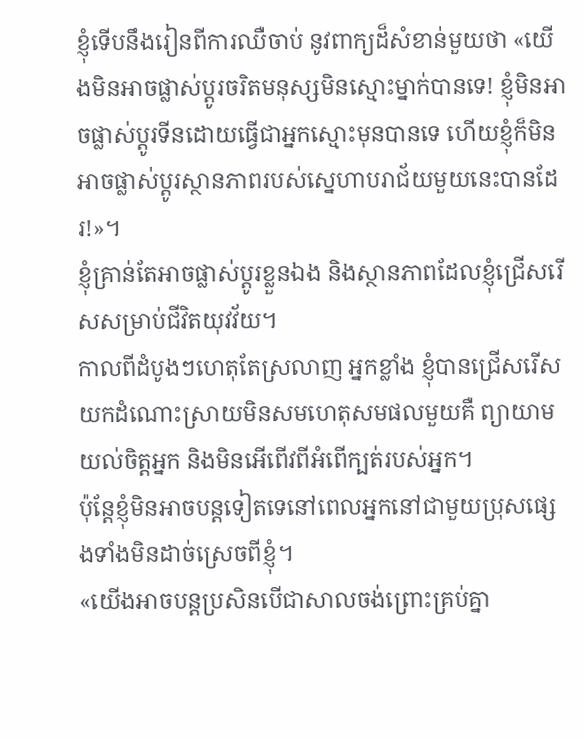ខ្ញុំទើបនឹងរៀនពីការឈឺចាប់ នូវពាក្យដ៏សំខាន់មួយថា «យើងមិនអាចផ្លាស់ប្តូរចរិតមនុស្សមិនស្មោះម្នាក់បានទេ! ខ្ញុំមិនអាចផ្លាស់ប្តូរទីនដោយធ្វើជាអ្នកស្មោះមុនបានទេ ហើយខ្ញុំក៏មិនអាចផ្លាស់ប្តូរស្ថានភាពរបស់ស្នេហាបរាជ័យមួយនេះបានដែរ!»។
ខ្ញុំគ្រាន់តែអាចផ្លាស់ប្តូរខ្លួនឯង និងស្ថានភាពដែលខ្ញុំជ្រើសរើសសម្រាប់ជីវិតយុវវ័យ។
កាលពីដំបូងៗហេតុតែស្រលាញ អ្នកខ្លាំង ខ្ញុំបានជ្រើសរើសយកដំណោះស្រាយមិនសមហេតុសមផលមួយគឺ ព្យាយាមយល់ចិត្តអ្នក និងមិនអើពើវពីអំពើក្បត់របស់អ្នក។
ប៉ុន្តែខ្ញុំមិនអាចបន្តទៀតទេនៅពេលអ្នកនៅជាមួយប្រុសផ្សេងទាំងមិនដាច់ស្រេចពីខ្ញុំ។
«យើងអាចបន្តប្រសិនបើជាសាលចង់ព្រោះគ្រប់គ្នា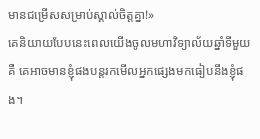មានជម្រើសសម្រាប់ស្គាល់ចិត្តគ្នា!»
គេនិយាយបែបនេះពេលយើងចូលមហាវិទ្យាល័យឆ្នាំទីមួយគឺ គេអាចមានខ្ញុំផងបន្តរកមើលអ្នកផ្សេងមកធៀបនឹងខ្ញុំផង។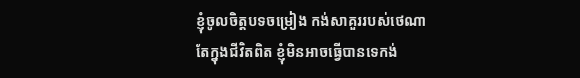ខ្ញុំចូលចិត្តបទចម្រៀង កង់សាគួររបស់ថេណា តែក្នុងជីវិតពិត ខ្ញុំមិនអាចធ្វើបានទេកង់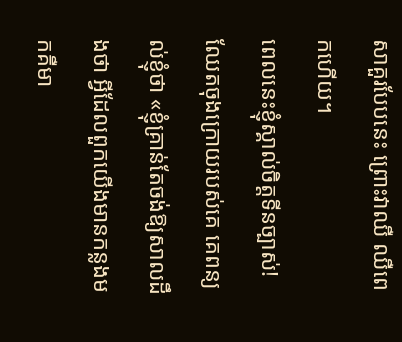សាគួរបែបនេះ ព្រោះវាឈឺ ឈឺពេកហើយ។
ពេលនេះខ្ញុំស្គាល់ចិត្តទីនច្បាស់! ឈែតចុងក្រោយរបស់គេ គេពន្យល់ខ្ញុំថា «ខ្ញុំគ្រាន់តែចង់ឱ្យសាលដឹងថា អ្វីដែលពួកយើងមានកន្លងមកគឺមា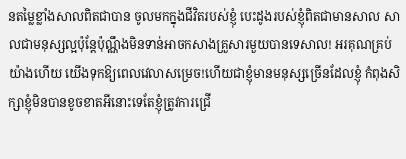នតម្លៃខ្លាំងសាលពិតជាបាន ចូលមកក្នុងជីវិតរបស់ខ្ញុំ បេះដូងរបស់ខ្ញុំពិតជាមានសាល សាលជាមនុស្សល្អប៉ុន្តែប៉ុណ្ណឹងមិនទាន់អាចកសាងគ្រួសារមួយបានទេសាល! អរគុណគ្រប់យ៉ាងហើយ យើងទុកឱ្យពេលវេលាសម្រេច!ហើយជាខ្ញុំមានមនុស្សច្រើនដែលខ្ញុំ កំពុងសិក្សាខ្ញុំមិនបានខូចខាតអីនោះទេតែខ្ញុំត្រូវការជ្រើ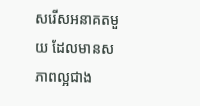សរើសអនាគតមួយ ដែលមានសភាពល្អជាង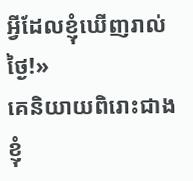អ្វីដែលខ្ញុំឃើញរាល់ថ្ងៃ!»
គេនិយាយពិរោះជាងខ្ញុំ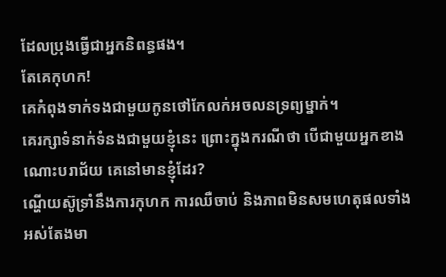ដែលប្រុងធ្វើជាអ្នកនិពន្ធផង។
តែគេកុហក!
គេកំពុងទាក់ទងជាមួយកូនថៅកែលក់អចលនទ្រព្យម្នាក់។
គេរក្សាទំនាក់ទំនងជាមួយខ្ញុំនេះ ព្រោះក្នុងករណីថា បើជាមួយអ្នកខាងណោះបរាជ័យ គេនៅមានខ្ញុំដែរ?
ណ្ហើយស៊ូទ្រាំនឹងការកុហក ការឈឺចាប់ និងភាពមិនសមហេតុផលទាំងអស់តែងមា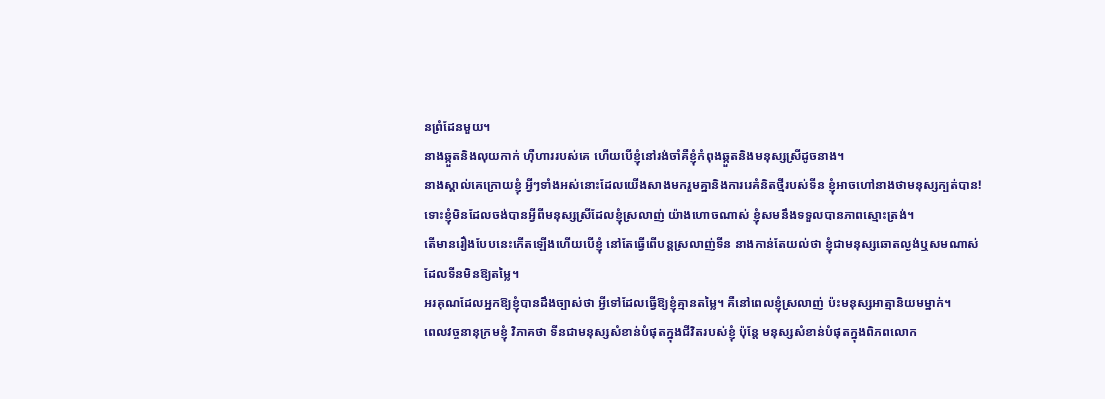នព្រំដែនមួយ។
នាងឆ្កួតនិងលុយកាក់ ហ៊ឺហាររបស់គេ ហើយបើខ្ញុំនៅរង់ចាំគឺខ្ញុំកំពុងឆ្កួតនិងមនុស្សស្រីដូចនាង។
នាងស្គាល់គេក្រោយខ្ញុំ អ្វីៗទាំងអស់នោះដែលយើងសាងមករួមគ្នានិងការរេគំនិតថ្មីរបស់ទីន ខ្ញុំអាចហៅនាងថាមនុស្សក្បត់បាន!
ទោះខ្ញុំមិនដែលចង់បានអ្វីពីមនុស្សស្រីដែលខ្ញុំស្រលាញ់ យ៉ាងហោចណាស់ ខ្ញុំសមនឹងទទួលបានភាពស្មោះត្រង់។
តើមានរឿងបែបនេះកើតឡើងហើយបើខ្ញុំ នៅតែធ្វើពើបន្តស្រលាញ់ទីន នាងកាន់តែយល់ថា ខ្ញុំជាមនុស្សឆោតល្ងង់ឬសមណាស់ដែលទីនមិនឱ្យតម្លៃ។
អរគុណដែលអ្នកឱ្យខ្ញុំបានដឹងច្បាស់ថា អ្វីទៅដែលធ្វើឱ្យខ្ញុំគ្មានតម្លៃ។ គឺនៅពេលខ្ញុំស្រលាញ់ ប៉ះមនុស្សអាត្មានិយមម្នាក់។
ពេលវច្ចនានុក្រមខ្ញុំ វិភាគថា ទីនជាមនុស្សសំខាន់បំផុតក្នុងជីវិតរបស់ខ្ញុំ ប៉ុន្តែ មនុស្សសំខាន់បំផុតក្នុងពិភពលោក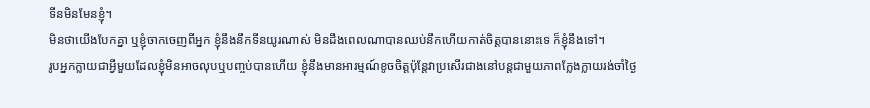ទីនមិនមែនខ្ញុំ។
មិនថាយើងបែកគ្នា ឬខ្ញុំចាកចេញពីអ្នក ខ្ញុំនឹងនឹកទីនយូរណាស់ មិនដឹងពេលណាបានឈប់នឹកហើយកាត់ចិត្តបាននោះទេ ក៏ខ្ញុំនឹងទៅ។
រូបអ្នកក្លាយជាអ្វីមួយដែលខ្ញុំមិនអាចលុបឬបញ្ចប់បានហើយ ខ្ញុំនឹងមានអារម្មណ៍ខូចចិត្តប៉ុន្តែវាប្រសើរជាងនៅបន្តជាមួយភាពក្លែងក្លាយរង់ចាំថ្ងៃ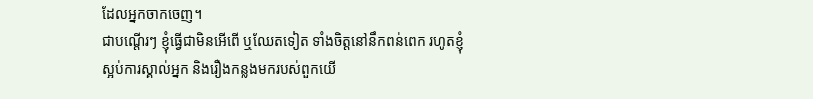ដែលអ្នកចាកចេញ។
ជាបណ្តើរៗ ខ្ញុំធ្វើជាមិនអើពើ ឬឈែតទៀត ទាំងចិត្តនៅនឹកពន់ពេក រហូតខ្ញុំស្អប់ការស្គាល់អ្នក និងរឿងកន្លងមករបស់ពួកយើ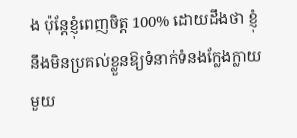ង ប៉ុន្តែខ្ញុំពេញចិត្ត 100% ដោយដឹងថា ខ្ញុំនឹងមិនប្រគល់ខ្លួនឱ្យទំនាក់ទំនងក្លែងក្លាយមួយ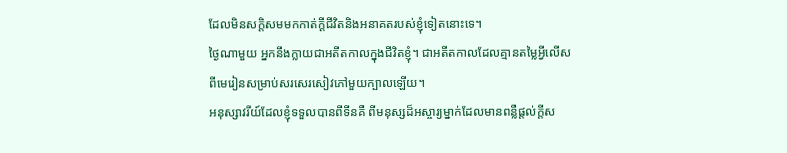ដែលមិនសក្តិសមមកកាត់ក្តីជីវិតនិងអនាគតរបស់ខ្ញុំទៀតនោះទេ។
ថ្ងៃណាមួយ អ្នកនឹងក្លាយជាអតីតកាលក្នុងជីវិតខ្ញុំ។ ជាអតីតកាលដែលគ្មានតម្លៃអ្វីលើសពីមេរៀនសម្រាប់សរសេរសៀវភៅមួយក្បាលឡើយ។
អនុស្សាវរីយ៍ដែលខ្ញុំទទួលបានពីទីនគឺ ពីមនុស្សដ៏អស្ចារ្យម្នាក់ដែលមានពន្លឺផ្តល់ក្តីស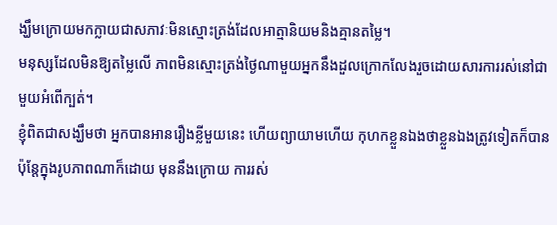ង្ឃឹមក្រោយមកក្លាយជាសភាវៈមិនស្មោះត្រង់ដែលអាត្មានិយមនិងគ្មានតម្លៃ។
មនុស្សដែលមិនឱ្យតម្លៃលើ ភាពមិនស្មោះត្រង់ថ្ងៃណាមួយអ្នកនឹងដួលក្រោកលែងរួចដោយសារការរស់នៅជាមួយអំពើក្បត់។
ខ្ញុំពិតជាសង្ឃឹមថា អ្នកបានអានរឿងខ្លីមួយនេះ ហើយព្យាយាមហើយ កុហកខ្លួនឯងថាខ្លួនឯងត្រូវទៀតក៏បាន ប៉ុន្តែក្នុងរូបភាពណាក៏ដោយ មុននឹងក្រោយ ការរស់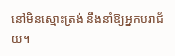នៅមិនស្មោះត្រង់ នឹងនាំឱ្យអ្នកបរាជ័យ។